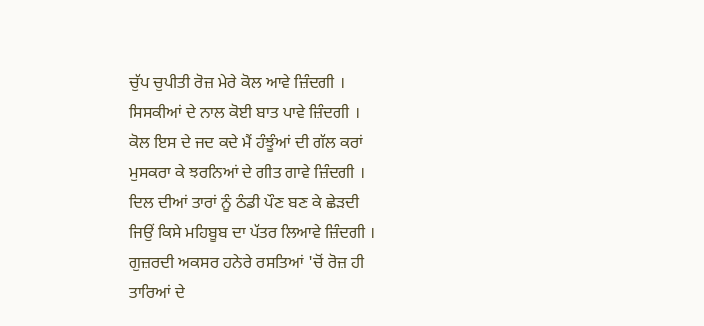ਚੁੱਪ ਚੁਪੀਤੀ ਰੋਜ਼ ਮੇਰੇ ਕੋਲ ਆਵੇ ਜ਼ਿੰਦਗੀ ।
ਸਿਸਕੀਆਂ ਦੇ ਨਾਲ ਕੋਈ ਬਾਤ ਪਾਵੇ ਜ਼ਿੰਦਗੀ ।
ਕੋਲ ਇਸ ਦੇ ਜਦ ਕਦੇ ਮੈਂ ਹੰਝੂੰਆਂ ਦੀ ਗੱਲ ਕਰਾਂ
ਮੁਸਕਰਾ ਕੇ ਝਰਨਿਆਂ ਦੇ ਗੀਤ ਗਾਵੇ ਜ਼ਿੰਦਗੀ ।
ਦਿਲ ਦੀਆਂ ਤਾਰਾਂ ਨੂੰ ਠੰਡੀ ਪੌਣ ਬਣ ਕੇ ਛੇੜਦੀ
ਜਿਉਂ ਕਿਸੇ ਮਹਿਬੂਬ ਦਾ ਪੱਤਰ ਲਿਆਵੇ ਜ਼ਿੰਦਗੀ ।
ਗੁਜ਼ਰਦੀ ਅਕਸਰ ਹਨੇਰੇ ਰਸਤਿਆਂ 'ਚੋਂ ਰੋਜ਼ ਹੀ
ਤਾਰਿਆਂ ਦੇ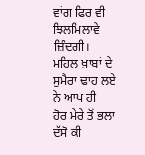ਵਾਂਗ ਫਿਰ ਵੀ ਝਿਲਮਿਲਾਵੇ ਜ਼ਿੰਦਗੀ।
ਮਹਿਲ ਖ਼ਾਬਾਂ ਦੇ ਸੁਮੈਰਾ ਢਾਹ ਲਏ ਨੇ ਆਪ ਹੀ
ਹੋਰ ਮੇਰੇ ਤੋਂ ਭਲਾ ਦੱਸੋ ਕੀ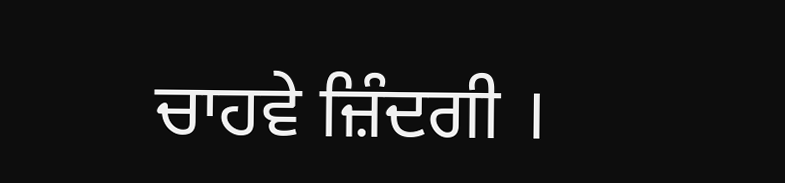ਚਾਹਵੇ ਜ਼ਿੰਦਗੀ ।